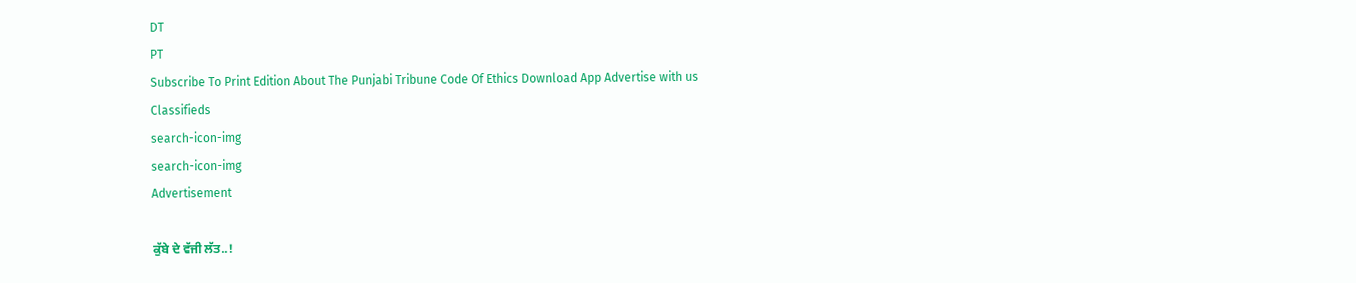DT
PT
Subscribe To Print Edition About The Punjabi Tribune Code Of Ethics Download App Advertise with us Classifieds
search-icon-img
search-icon-img
Advertisement

ਕੁੱਬੇ ਦੇ ਵੱਜੀ ਲੱਤ..!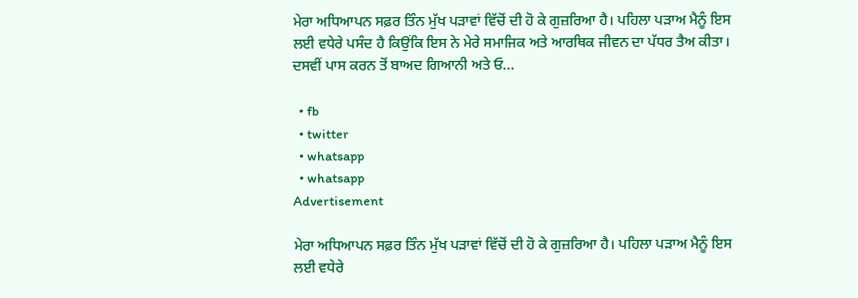ਮੇਰਾ ਅਧਿਆਪਨ ਸਫ਼ਰ ਤਿੰਨ ਮੁੱਖ ਪੜਾਵਾਂ ਵਿੱਚੋਂ ਦੀ ਹੋ ਕੇ ਗੁਜ਼ਰਿਆ ਹੈ। ਪਹਿਲਾ ਪੜਾਅ ਮੈਨੂੰ ਇਸ ਲਈ ਵਧੇਰੇ ਪਸੰਦ ਹੈ ਕਿਉਂਕਿ ਇਸ ਨੇ ਮੇਰੇ ਸਮਾਜਿਕ ਅਤੇ ਆਰਥਿਕ ਜੀਵਨ ਦਾ ਪੱਧਰ ਤੈਅ ਕੀਤਾ। ਦਸਵੀਂ ਪਾਸ ਕਰਨ ਤੋਂ ਬਾਅਦ ਗਿਆਨੀ ਅਤੇ ਓ...

  • fb
  • twitter
  • whatsapp
  • whatsapp
Advertisement

ਮੇਰਾ ਅਧਿਆਪਨ ਸਫ਼ਰ ਤਿੰਨ ਮੁੱਖ ਪੜਾਵਾਂ ਵਿੱਚੋਂ ਦੀ ਹੋ ਕੇ ਗੁਜ਼ਰਿਆ ਹੈ। ਪਹਿਲਾ ਪੜਾਅ ਮੈਨੂੰ ਇਸ ਲਈ ਵਧੇਰੇ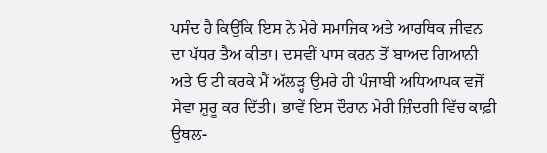ਪਸੰਦ ਹੈ ਕਿਉਂਕਿ ਇਸ ਨੇ ਮੇਰੇ ਸਮਾਜਿਕ ਅਤੇ ਆਰਥਿਕ ਜੀਵਨ ਦਾ ਪੱਧਰ ਤੈਅ ਕੀਤਾ। ਦਸਵੀਂ ਪਾਸ ਕਰਨ ਤੋਂ ਬਾਅਦ ਗਿਆਨੀ ਅਤੇ ਓ ਟੀ ਕਰਕੇ ਮੈਂ ਅੱਲੜ੍ਹ ਉਮਰੇ ਹੀ ਪੰਜਾਬੀ ਅਧਿਆਪਕ ਵਜੋਂ ਸੇਵਾ ਸ਼ੁਰੂ ਕਰ ਦਿੱਤੀ। ਭਾਵੇਂ ਇਸ ਦੌਰਾਨ ਮੇਰੀ ਜ਼ਿੰਦਗੀ ਵਿੱਚ ਕਾਫ਼ੀ ਉਥਲ-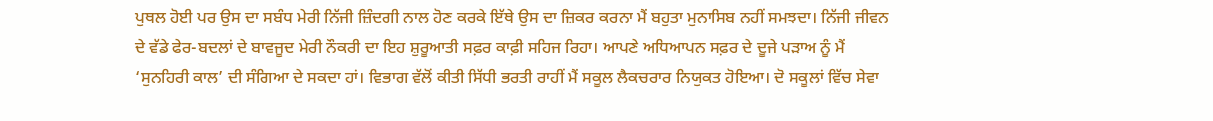ਪੁਥਲ ਹੋਈ ਪਰ ਉਸ ਦਾ ਸਬੰਧ ਮੇਰੀ ਨਿੱਜੀ ਜ਼ਿੰਦਗੀ ਨਾਲ ਹੋਣ ਕਰਕੇ ਇੱਥੇ ਉਸ ਦਾ ਜ਼ਿਕਰ ਕਰਨਾ ਮੈਂ ਬਹੁਤਾ ਮੁਨਾਸਿਬ ਨਹੀਂ ਸਮਝਦਾ। ਨਿੱਜੀ ਜੀਵਨ ਦੇ ਵੱਡੇ ਫੇਰ-ਬਦਲਾਂ ਦੇ ਬਾਵਜੂਦ ਮੇਰੀ ਨੌਕਰੀ ਦਾ ਇਹ ਸ਼ੁਰੂਆਤੀ ਸਫ਼ਰ ਕਾਫ਼ੀ ਸਹਿਜ ਰਿਹਾ। ਆਪਣੇ ਅਧਿਆਪਨ ਸਫ਼ਰ ਦੇ ਦੂਜੇ ਪੜਾਅ ਨੂੰ ਮੈਂ ‘ਸੁਨਹਿਰੀ ਕਾਲ’ ਦੀ ਸੰਗਿਆ ਦੇ ਸਕਦਾ ਹਾਂ। ਵਿਭਾਗ ਵੱਲੋਂ ਕੀਤੀ ਸਿੱਧੀ ਭਰਤੀ ਰਾਹੀਂ ਮੈਂ ਸਕੂਲ ਲੈਕਚਰਾਰ ਨਿਯੁਕਤ ਹੋਇਆ। ਦੋ ਸਕੂਲਾਂ ਵਿੱਚ ਸੇਵਾ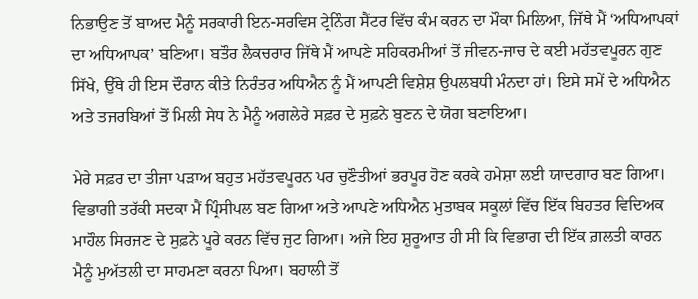ਨਿਭਾਉਣ ਤੋਂ ਬਾਅਦ ਮੈਨੂੰ ਸਰਕਾਰੀ ਇਨ-ਸਰਵਿਸ ਟ੍ਰੇਨਿੰਗ ਸੈਂਟਰ ਵਿੱਚ ਕੰਮ ਕਰਨ ਦਾ ਮੌਕਾ ਮਿਲਿਆ, ਜਿੱਥੇ ਮੈਂ ‘ਅਧਿਆਪਕਾਂ ਦਾ ਅਧਿਆਪਕ’ ਬਣਿਆ। ਬਤੌਰ ਲੈਕਚਰਾਰ ਜਿੱਥੇ ਮੈਂ ਆਪਣੇ ਸਹਿਕਰਮੀਆਂ ਤੋਂ ਜੀਵਨ-ਜਾਚ ਦੇ ਕਈ ਮਹੱਤਵਪੂਰਨ ਗੁਣ ਸਿੱਖੇ, ਉੱਥੇ ਹੀ ਇਸ ਦੌਰਾਨ ਕੀਤੇ ਨਿਰੰਤਰ ਅਧਿਐਨ ਨੂੰ ਮੈਂ ਆਪਣੀ ਵਿਸ਼ੇਸ਼ ਉਪਲਬਧੀ ਮੰਨਦਾ ਹਾਂ। ਇਸੇ ਸਮੇਂ ਦੇ ਅਧਿਐਨ ਅਤੇ ਤਜਰਬਿਆਂ ਤੋਂ ਮਿਲੀ ਸੇਧ ਨੇ ਮੈਨੂੰ ਅਗਲੇਰੇ ਸਫ਼ਰ ਦੇ ਸੁਫ਼ਨੇ ਬੁਣਨ ਦੇ ਯੋਗ ਬਣਾਇਆ।

ਮੇਰੇ ਸਫ਼ਰ ਦਾ ਤੀਜਾ ਪੜਾਅ ਬਹੁਤ ਮਹੱਤਵਪੂਰਨ ਪਰ ਚੁਣੌਤੀਆਂ ਭਰਪੂਰ ਹੋਣ ਕਰਕੇ ਹਮੇਸ਼ਾ ਲਈ ਯਾਦਗਾਰ ਬਣ ਗਿਆ। ਵਿਭਾਗੀ ਤਰੱਕੀ ਸਦਕਾ ਮੈਂ ਪ੍ਰਿੰਸੀਪਲ ਬਣ ਗਿਆ ਅਤੇ ਆਪਣੇ ਅਧਿਐਨ ਮੁਤਾਬਕ ਸਕੂਲਾਂ ਵਿੱਚ ਇੱਕ ਬਿਹਤਰ ਵਿਦਿਅਕ ਮਾਹੌਲ ਸਿਰਜਣ ਦੇ ਸੁਫ਼ਨੇ ਪੂਰੇ ਕਰਨ ਵਿੱਚ ਜੁਟ ਗਿਆ। ਅਜੇ ਇਹ ਸ਼ੁਰੂਆਤ ਹੀ ਸੀ ਕਿ ਵਿਭਾਗ ਦੀ ਇੱਕ ਗ਼ਲਤੀ ਕਾਰਨ ਮੈਨੂੰ ਮੁਅੱਤਲੀ ਦਾ ਸਾਹਮਣਾ ਕਰਨਾ ਪਿਆ। ਬਹਾਲੀ ਤੋਂ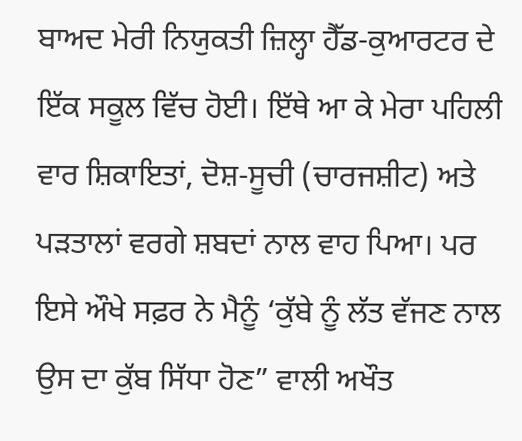ਬਾਅਦ ਮੇਰੀ ਨਿਯੁਕਤੀ ਜ਼ਿਲ੍ਹਾ ਹੈੱਡ-ਕੁਆਰਟਰ ਦੇ ਇੱਕ ਸਕੂਲ ਵਿੱਚ ਹੋਈ। ਇੱਥੇ ਆ ਕੇ ਮੇਰਾ ਪਹਿਲੀ ਵਾਰ ਸ਼ਿਕਾਇਤਾਂ, ਦੋਸ਼-ਸੂਚੀ (ਚਾਰਜਸ਼ੀਟ) ਅਤੇ ਪੜਤਾਲਾਂ ਵਰਗੇ ਸ਼ਬਦਾਂ ਨਾਲ ਵਾਹ ਪਿਆ। ਪਰ ਇਸੇ ਔਖੇ ਸਫ਼ਰ ਨੇ ਮੈਨੂੰ ‘ਕੁੱਬੇ ਨੂੰ ਲੱਤ ਵੱਜਣ ਨਾਲ ਉਸ ਦਾ ਕੁੱਬ ਸਿੱਧਾ ਹੋਣ” ਵਾਲੀ ਅਖੌਤ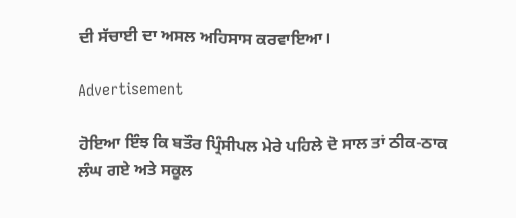ਦੀ ਸੱਚਾਈ ਦਾ ਅਸਲ ਅਹਿਸਾਸ ਕਰਵਾਇਆ।

Advertisement

ਹੋਇਆ ਇੰਝ ਕਿ ਬਤੌਰ ਪ੍ਰਿੰਸੀਪਲ ਮੇਰੇ ਪਹਿਲੇ ਦੋ ਸਾਲ ਤਾਂ ਠੀਕ-ਠਾਕ ਲੰਘ ਗਏ ਅਤੇ ਸਕੂਲ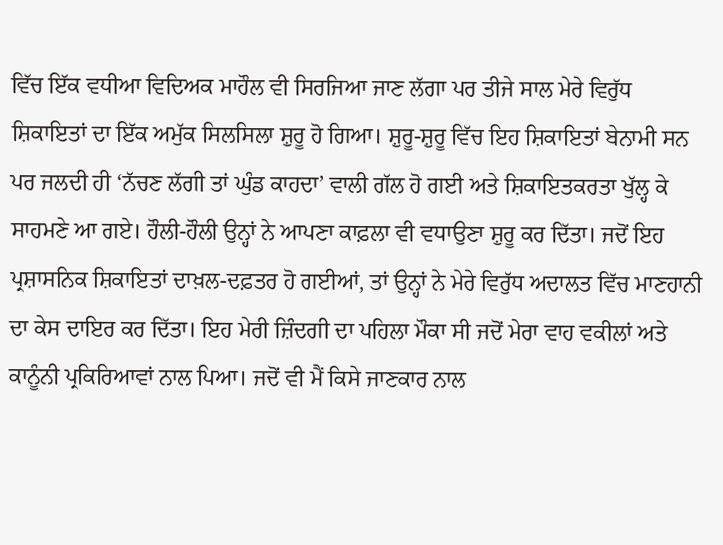ਵਿੱਚ ਇੱਕ ਵਧੀਆ ਵਿਦਿਅਕ ਮਾਹੌਲ ਵੀ ਸਿਰਜਿਆ ਜਾਣ ਲੱਗਾ ਪਰ ਤੀਜੇ ਸਾਲ ਮੇਰੇ ਵਿਰੁੱਧ ਸ਼ਿਕਾਇਤਾਂ ਦਾ ਇੱਕ ਅਮੁੱਕ ਸਿਲਸਿਲਾ ਸ਼ੁਰੂ ਹੋ ਗਿਆ। ਸ਼ੁਰੂ-ਸ਼ੁਰੂ ਵਿੱਚ ਇਹ ਸ਼ਿਕਾਇਤਾਂ ਬੇਨਾਮੀ ਸਨ ਪਰ ਜਲਦੀ ਹੀ ‘ਨੱਚਣ ਲੱਗੀ ਤਾਂ ਘੁੰਡ ਕਾਹਦਾ’ ਵਾਲੀ ਗੱਲ ਹੋ ਗਈ ਅਤੇ ਸ਼ਿਕਾਇਤਕਰਤਾ ਖੁੱਲ੍ਹ ਕੇ ਸਾਹਮਣੇ ਆ ਗਏ। ਹੌਲੀ-ਹੌਲੀ ਉਨ੍ਹਾਂ ਨੇ ਆਪਣਾ ਕਾਫ਼ਲਾ ਵੀ ਵਧਾਉਣਾ ਸ਼ੁਰੂ ਕਰ ਦਿੱਤਾ। ਜਦੋਂ ਇਹ ਪ੍ਰਸ਼ਾਸਨਿਕ ਸ਼ਿਕਾਇਤਾਂ ਦਾਖ਼ਲ-ਦਫ਼ਤਰ ਹੋ ਗਈਆਂ, ਤਾਂ ਉਨ੍ਹਾਂ ਨੇ ਮੇਰੇ ਵਿਰੁੱਧ ਅਦਾਲਤ ਵਿੱਚ ਮਾਣਹਾਨੀ ਦਾ ਕੇਸ ਦਾਇਰ ਕਰ ਦਿੱਤਾ। ਇਹ ਮੇਰੀ ਜ਼ਿੰਦਗੀ ਦਾ ਪਹਿਲਾ ਮੌਕਾ ਸੀ ਜਦੋਂ ਮੇਰਾ ਵਾਹ ਵਕੀਲਾਂ ਅਤੇ ਕਾਨੂੰਨੀ ਪ੍ਰਕਿਰਿਆਵਾਂ ਨਾਲ ਪਿਆ। ਜਦੋਂ ਵੀ ਮੈਂ ਕਿਸੇ ਜਾਣਕਾਰ ਨਾਲ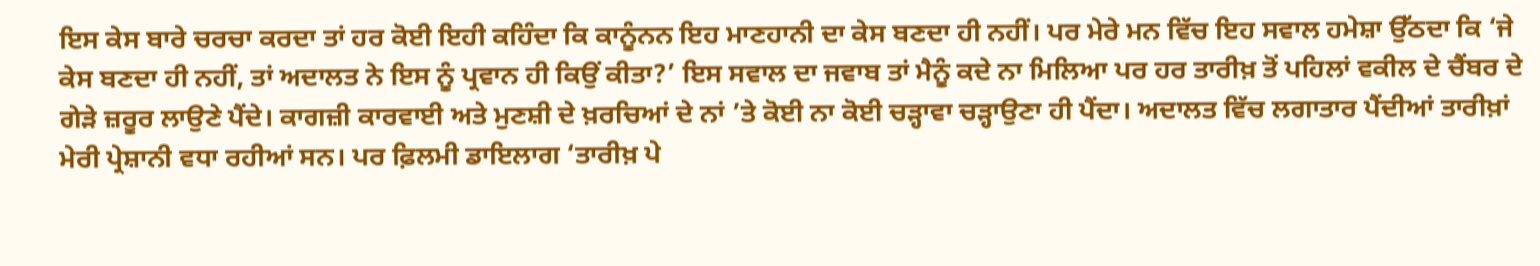ਇਸ ਕੇਸ ਬਾਰੇ ਚਰਚਾ ਕਰਦਾ ਤਾਂ ਹਰ ਕੋਈ ਇਹੀ ਕਹਿੰਦਾ ਕਿ ਕਾਨੂੰਨਨ ਇਹ ਮਾਣਹਾਨੀ ਦਾ ਕੇਸ ਬਣਦਾ ਹੀ ਨਹੀਂ। ਪਰ ਮੇਰੇ ਮਨ ਵਿੱਚ ਇਹ ਸਵਾਲ ਹਮੇਸ਼ਾ ਉੱਠਦਾ ਕਿ ‘ਜੇ ਕੇਸ ਬਣਦਾ ਹੀ ਨਹੀਂ, ਤਾਂ ਅਦਾਲਤ ਨੇ ਇਸ ਨੂੰ ਪ੍ਰਵਾਨ ਹੀ ਕਿਉਂ ਕੀਤਾ?’ ਇਸ ਸਵਾਲ ਦਾ ਜਵਾਬ ਤਾਂ ਮੈਨੂੰ ਕਦੇ ਨਾ ਮਿਲਿਆ ਪਰ ਹਰ ਤਾਰੀਖ਼ ਤੋਂ ਪਹਿਲਾਂ ਵਕੀਲ ਦੇ ਚੈਂਬਰ ਦੇ ਗੇੜੇ ਜ਼ਰੂਰ ਲਾਉਣੇ ਪੈਂਦੇ। ਕਾਗਜ਼ੀ ਕਾਰਵਾਈ ਅਤੇ ਮੁਣਸ਼ੀ ਦੇ ਖ਼ਰਚਿਆਂ ਦੇ ਨਾਂ ’ਤੇ ਕੋਈ ਨਾ ਕੋਈ ਚੜ੍ਹਾਵਾ ਚੜ੍ਹਾਉਣਾ ਹੀ ਪੈਂਦਾ। ਅਦਾਲਤ ਵਿੱਚ ਲਗਾਤਾਰ ਪੈਂਦੀਆਂ ਤਾਰੀਖ਼ਾਂ ਮੇਰੀ ਪ੍ਰੇਸ਼ਾਨੀ ਵਧਾ ਰਹੀਆਂ ਸਨ। ਪਰ ਫ਼ਿਲਮੀ ਡਾਇਲਾਗ ‘ਤਾਰੀਖ਼ ਪੇ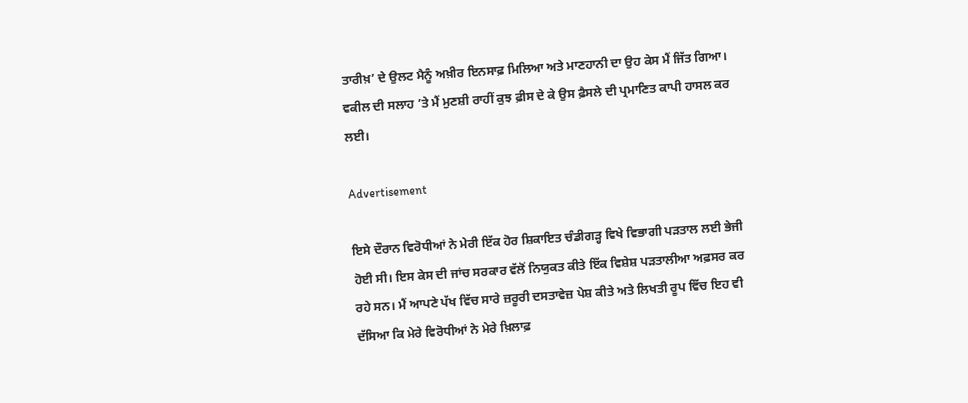ਤਾਰੀਖ਼’ ਦੇ ਉਲਟ ਮੈਨੂੰ ਅਖ਼ੀਰ ਇਨਸਾਫ਼ ਮਿਲਿਆ ਅਤੇ ਮਾਣਹਾਨੀ ਦਾ ਉਹ ਕੇਸ ਮੈਂ ਜਿੱਤ ਗਿਆ। ਵਕੀਲ ਦੀ ਸਲਾਹ ’ਤੇ ਮੈਂ ਮੁਣਸ਼ੀ ਰਾਹੀਂ ਕੁਝ ਫ਼ੀਸ ਦੇ ਕੇ ਉਸ ਫ਼ੈਸਲੇ ਦੀ ਪ੍ਰਮਾਣਿਤ ਕਾਪੀ ਹਾਸਲ ਕਰ ਲਈ।

Advertisement

ਇਸੇ ਦੌਰਾਨ ਵਿਰੋਧੀਆਂ ਨੇ ਮੇਰੀ ਇੱਕ ਹੋਰ ਸ਼ਿਕਾਇਤ ਚੰਡੀਗੜ੍ਹ ਵਿਖੇ ਵਿਭਾਗੀ ਪੜਤਾਲ ਲਈ ਭੇਜੀ ਹੋਈ ਸੀ। ਇਸ ਕੇਸ ਦੀ ਜਾਂਚ ਸਰਕਾਰ ਵੱਲੋਂ ਨਿਯੁਕਤ ਕੀਤੇ ਇੱਕ ਵਿਸ਼ੇਸ਼ ਪੜਤਾਲੀਆ ਅਫ਼ਸਰ ਕਰ ਰਹੇ ਸਨ। ਮੈਂ ਆਪਣੇ ਪੱਖ ਵਿੱਚ ਸਾਰੇ ਜ਼ਰੂਰੀ ਦਸਤਾਵੇਜ਼ ਪੇਸ਼ ਕੀਤੇ ਅਤੇ ਲਿਖਤੀ ਰੂਪ ਵਿੱਚ ਇਹ ਵੀ ਦੱਸਿਆ ਕਿ ਮੇਰੇ ਵਿਰੋਧੀਆਂ ਨੇ ਮੇਰੇ ਖ਼ਿਲਾਫ਼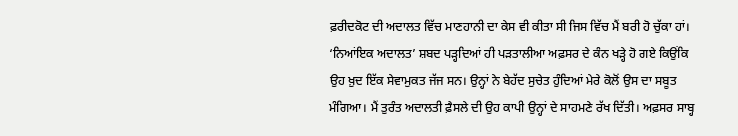ਫ਼ਰੀਦਕੋਟ ਦੀ ਅਦਾਲਤ ਵਿੱਚ ਮਾਣਹਾਨੀ ਦਾ ਕੇਸ ਵੀ ਕੀਤਾ ਸੀ ਜਿਸ ਵਿੱਚ ਮੈਂ ਬਰੀ ਹੋ ਚੁੱਕਾ ਹਾਂ। ‘ਨਿਆਂਇਕ ਅਦਾਲਤ’ ਸ਼ਬਦ ਪੜ੍ਹਦਿਆਂ ਹੀ ਪੜਤਾਲੀਆ ਅਫ਼ਸਰ ਦੇ ਕੰਨ ਖੜ੍ਹੇ ਹੋ ਗਏ ਕਿਉਂਕਿ ਉਹ ਖ਼ੁਦ ਇੱਕ ਸੇਵਾਮੁਕਤ ਜੱਜ ਸਨ। ਉਨ੍ਹਾਂ ਨੇ ਬੇਹੱਦ ਸੁਚੇਤ ਹੁੰਦਿਆਂ ਮੇਰੇ ਕੋਲੋਂ ਉਸ ਦਾ ਸਬੂਤ ਮੰਗਿਆ। ਮੈਂ ਤੁਰੰਤ ਅਦਾਲਤੀ ਫ਼ੈਸਲੇ ਦੀ ਉਹ ਕਾਪੀ ਉਨ੍ਹਾਂ ਦੇ ਸਾਹਮਣੇ ਰੱਖ ਦਿੱਤੀ। ਅਫ਼ਸਰ ਸਾਬ੍ਹ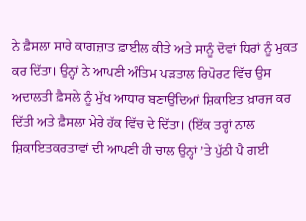ਨੇ ਫ਼ੈਸਲਾ ਸਾਰੇ ਕਾਗਜ਼ਾਤ ਫ਼ਾਈਲ ਕੀਤੇ ਅਤੇ ਸਾਨੂੰ ਦੋਵਾਂ ਧਿਰਾਂ ਨੂੰ ਮੁਕਤ ਕਰ ਦਿੱਤਾ। ਉਨ੍ਹਾਂ ਨੇ ਆਪਣੀ ਅੰਤਿਮ ਪੜਤਾਲ ਰਿਪੋਰਟ ਵਿੱਚ ਉਸ ਅਦਾਲਤੀ ਫ਼ੈਸਲੇ ਨੂੰ ਮੁੱਖ ਆਧਾਰ ਬਣਾਉਂਦਿਆਂ ਸ਼ਿਕਾਇਤ ਖ਼ਾਰਜ ਕਰ ਦਿੱਤੀ ਅਤੇ ਫ਼ੈਸਲਾ ਮੇਰੇ ਹੱਕ ਵਿੱਚ ਦੇ ਦਿੱਤਾ। (ਇੱਕ ਤਰ੍ਹਾਂ ਨਾਲ ਸ਼ਿਕਾਇਤਕਰਤਾਵਾਂ ਦੀ ਆਪਣੀ ਹੀ ਚਾਲ ਉਨ੍ਹਾਂ ’ਤੇ ਪੁੱਠੀ ਪੈ ਗਈ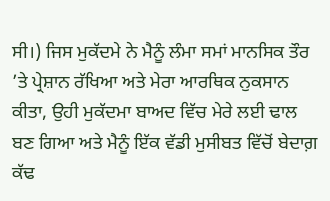ਸੀ।) ਜਿਸ ਮੁਕੱਦਮੇ ਨੇ ਮੈਨੂੰ ਲੰਮਾ ਸਮਾਂ ਮਾਨਸਿਕ ਤੌਰ ’ਤੇ ਪ੍ਰੇਸ਼ਾਨ ਰੱਖਿਆ ਅਤੇ ਮੇਰਾ ਆਰਥਿਕ ਨੁਕਸਾਨ ਕੀਤਾ, ਉਹੀ ਮੁਕੱਦਮਾ ਬਾਅਦ ਵਿੱਚ ਮੇਰੇ ਲਈ ਢਾਲ ਬਣ ਗਿਆ ਅਤੇ ਮੈਨੂੰ ਇੱਕ ਵੱਡੀ ਮੁਸੀਬਤ ਵਿੱਚੋਂ ਬੇਦਾਗ਼ ਕੱਢ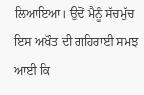ਲਿਆਇਆ। ਉਦੋਂ ਮੈਨੂੰ ਸੱਚਮੁੱਚ ਇਸ ਅਖੌਤ ਦੀ ਗਹਿਰਾਈ ਸਮਝ ਆਈ ਕਿ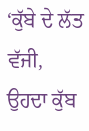‘ਕੁੱਬੇ ਦੇ ਲੱਤ ਵੱਜੀ, ਉਹਦਾ ਕੁੱਬ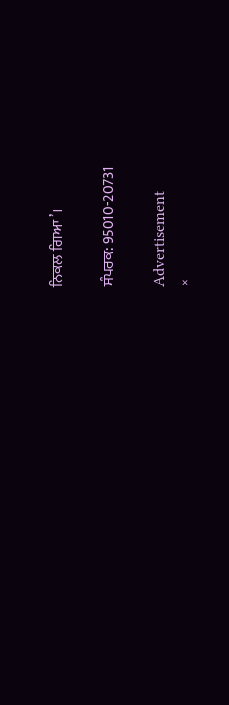ਨਿਕਲ ਗਿਆ’।

ਸੰਪਰਕ: 95010-20731

Advertisement
×